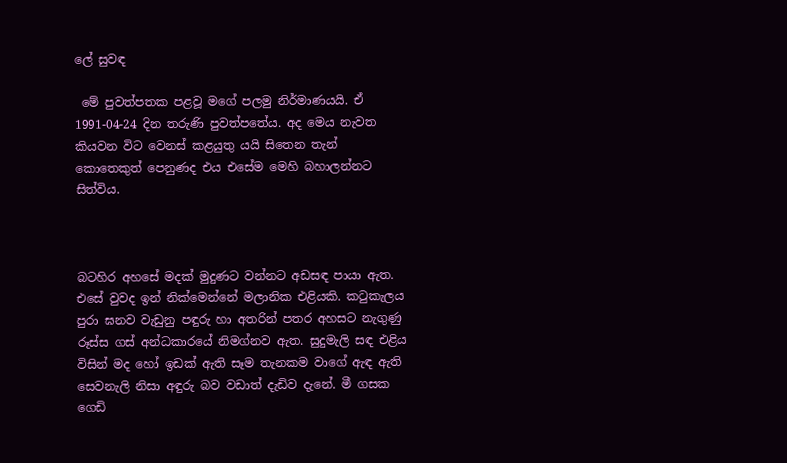ලේ සුවඳ

 මේ පුවත්පතක පළවූ මගේ පලමු නිර්මාණයයි. ඒ 1991-04-24 දින තරුණි පුවත්පතේය. අද මෙය නැවත කියවන විට වෙනස් කළයුතු යයි සිතෙන තැන් කොතෙකුත් පෙනුණද එය එසේම මෙහි බහාලන්නට සිත්විය.



බටහිර අහසේ මදක් මුදුණට වන්නට අඩසඳ පායා ඇත. එසේ වුවද ඉන් නික්මෙන්නේ මලානික එළියකි. කටුකැලය පුරා ඝනව වැඩුනු පඳුරු හා අතරින් පතර අහසට නැගුණු රූස්ස ගස් අන්ධකාරයේ නිමග්නව ඇත. සුදුමැලි සඳ එළිය විසින් මද හෝ ඉඩක් ඇති සෑම තැනකම වාගේ ඇඳ ඇති සෙවනැලි නිසා අඳුරු බව වඩාත් දැඩිව දැනේ. මී ගසක ගෙඩි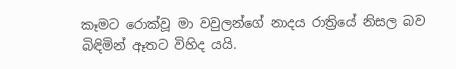කෑමට රොක්වූ මා වවුලන්ගේ නාදය රාත්‍රියේ නිසල බව බිඳිමින් ඈතට විහිද යයි.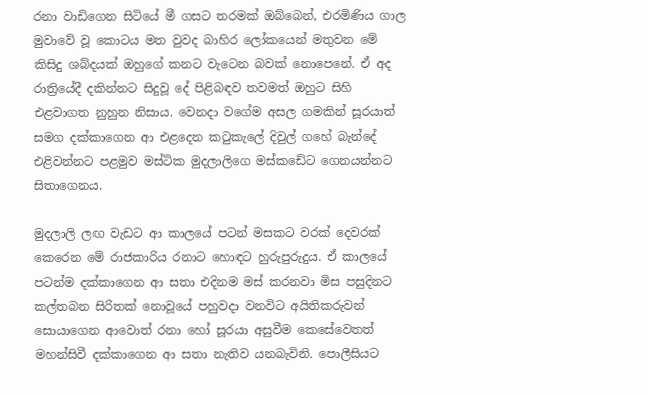රනා වාඩිගෙන සිටියේ මී ගසට තරමක් ඔබ්බෙන්, එරමිණිය ගාල මුවාවේ වූ කොටය මත වුවද බාහිර ලෝකයෙන් මතුවන මේ කිසිදු ශබ්දයක් ඔහුගේ කනට වැටෙන බවක් නොපෙනේ. ඒ අද රාත්‍රියේදී දකින්නට සිදුවූ දේ පිළිබඳව තවමත් ඔහුට සිහි එළවාගත නුහුන නිසාය. වෙනදා වගේම අසල ගමකින් සූරයාත් සමග දක්කාගෙන ආ එළදෙන කටුකැලේ දිවුල් ගහේ බැන්දේ එළිවන්නට පළමුව මස්ටික මුදලාලිගෙ මස්කඩේට ගෙනයන්නට සිතාගෙනය.

මුදලාලි ලඟ වැඩට ආ කාලයේ පටන් මසකට වරක් දෙවරක් කෙරෙන මේ රාජකාරිය රනාට හොඳට හුරුපුරුදුය. ඒ කාලයේ පටන්ම දක්කාගෙන ආ සතා එදිනම මස් කරනවා මිස පසුදිනට කල්තබන සිරිතක් නොවූයේ පහුවදා වනවිට අයිතිකරුවන් සොයාගෙන ආවොත් රනා හෝ සූරයා අසුවීම කෙසේවෙතත් මහන්සිවී දක්කාගෙන ආ සතා නැතිව යනබැවිනි. පොලීසියට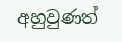අහුවුණත්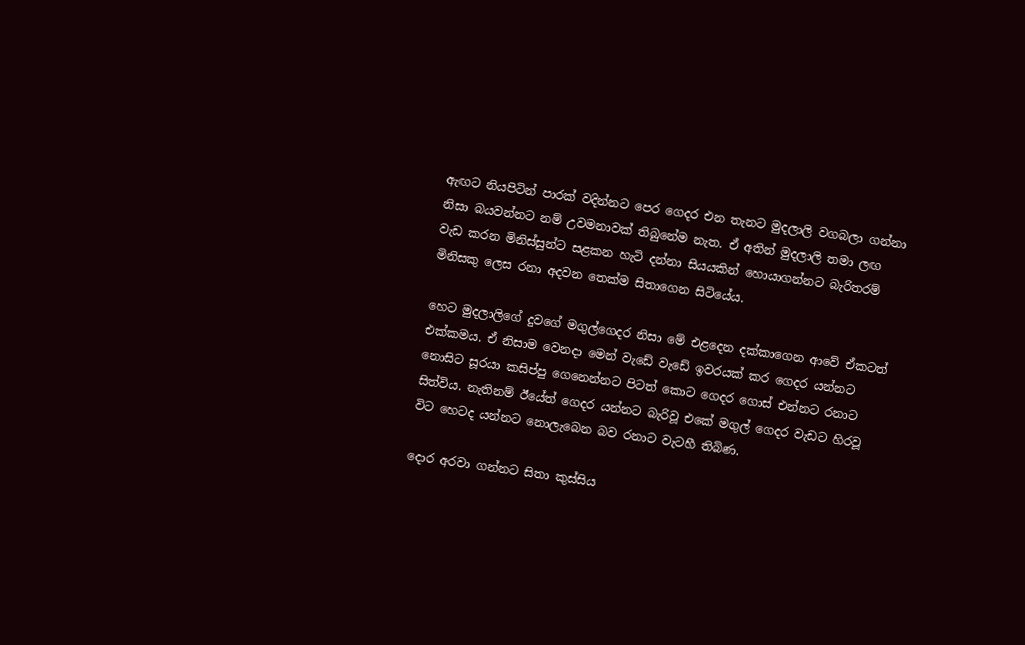ඇඟට නියපිටින් පාරක් වදින්නට පෙර ගෙදර එන තැනට මුදලාලි වගබලා ගන්නා නිසා බයවන්නට නම් උවමනාවක් තිබුනේම නැත. ඒ අතින් මුදලාලි තමා ලඟ වැඩ කරන මිනිස්සුන්ට සළකන හැටි දන්නා සියයකින් හොයාගන්නට බැරිතරම් මිනිසකු ලෙස රනා අදවන තෙක්ම සිතාගෙන සිටියේය.

හෙට මුදලාලිගේ දුවගේ මගුල්ගෙදර නිසා මේ එළදෙන දක්කාගෙන ආවේ ඒකටත් එක්කමය. ඒ නිසාම වෙනදා මෙන් වැඩේ වැඩේ ඉවරයක් කර ගෙදර යන්නට නොසිට සූරයා කසිප්පු ගෙනෙන්නට පිටත් කොට ගෙදර ගොස් එන්නට රනාට සිත්විය. නැතිනම් ඊයේත් ගෙදර යන්නට බැරිවූ එකේ මගුල් ගෙදර වැඩට හිරවූ විට හෙටද යන්නට නොලැබෙන බව රනාට වැටහී තිබිණ.

දොර අරවා ගන්නට සිතා කුස්සිය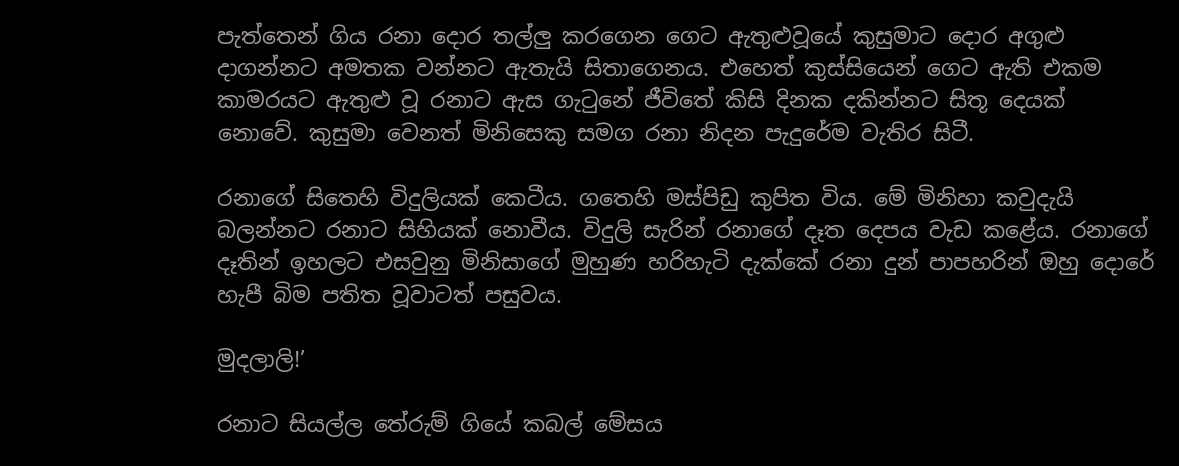පැත්තෙන් ගිය රනා දොර තල්ලු කරගෙන ගෙට ඇතුළුවූයේ කුසුමාට දොර අගුළු දාගන්නට අමතක වන්නට ඇතැයි සිතාගෙනය. එහෙත් කුස්සියෙන් ගෙට ඇති එකම කාමරයට ඇතුළු වූ රනාට ඇස ගැටුනේ ජීවිතේ කිසි දිනක දකින්නට සිතූ දෙයක් නොවේ. කුසුමා වෙනත් මිනිසෙකු සමග රනා නිදන පැදුරේම වැතිර සිටී.

රනාගේ සිතෙහි විදුලියක් කෙටීය. ගතෙහි මස්පිඩු කුපිත විය. මේ මිනිහා කවුදැයි බලන්නට රනාට සිහියක් නොවීය. විදුලි සැරින් රනාගේ දෑත දෙපය වැඩ කළේය. රනාගේ දෑතින් ඉහලට එසවුනු මිනිසාගේ මුහුණ හරිහැටි දැක්කේ රනා දුන් පාපහරින් ඔහු දොරේ හැපී බිම පතිත වූවාටත් පසුවය.

මුදලාලි!’

රනාට සියල්ල තේරුම් ගියේ කබල් මේසය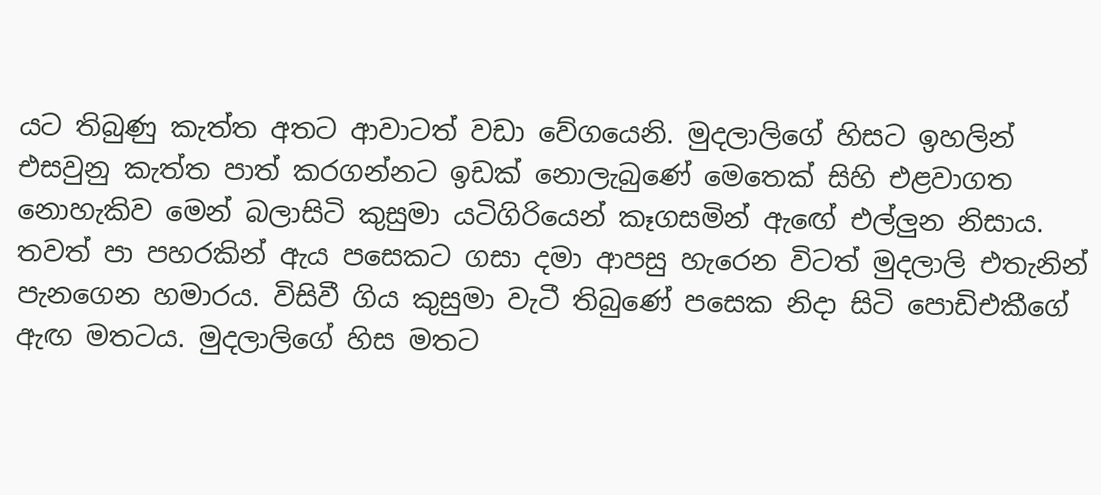යට තිබුණු කැත්ත අතට ආවාටත් වඩා වේගයෙනි. මුදලාලිගේ හිසට ඉහලින් එසවුනු කැත්ත පාත් කරගන්නට ඉඩක් නොලැබුණේ මෙතෙක් සිහි එළවාගත නොහැකිව මෙන් බලාසිටි කුසුමා යටිගිරියෙන් කෑගසමින් ඇඟේ එල්ලුන නිසාය. තවත් පා පහරකින් ඇය පසෙකට ගසා දමා ආපසු හැරෙන විටත් මුදලාලි එතැනින් පැනගෙන හමාරය. විසිවී ගිය කුසුමා වැටී තිබුණේ පසෙක නිදා සිටි පොඩිඑකීගේ ඇඟ මතටය. මුදලාලිගේ හිස මතට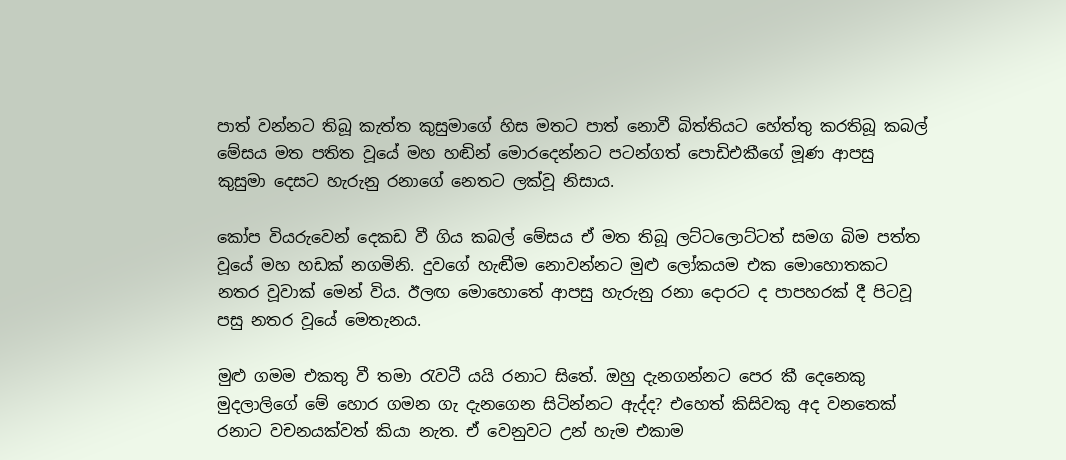පාත් වන්නට තිබූ කැත්ත කුසුමාගේ හිස මතට පාත් නොවී බිත්තියට හේත්තු කරතිබූ කබල් මේසය මත පතිත වූයේ මහ හඬින් මොරදෙන්නට පටන්ගත් පොඩිඑකීගේ මූණ ආපසු කුසුමා දෙසට හැරුනු රනාගේ නෙතට ලක්වූ නිසාය.

කෝප වියරුවෙන් දෙකඩ වී ගිය කබල් මේසය ඒ මත තිබූ ලට්ටලොට්ටත් සමග බිම පත්ත වූයේ මහ හඩක් නගමිනි. දුවගේ හැඬීම නොවන්නට මුළු ලෝකයම එක මොහොතකට නතර වූවාක් මෙන් විය. ඊලඟ මොහොතේ ආපසු හැරුනු රනා දොරට ද පාපහරක් දී පිටවූ පසු නතර වූයේ මෙතැනය.

මුළු ගමම එකතු වී තමා රැවටී යයි රනාට සිතේ. ඔහු දැනගන්නට පෙර කී දෙනෙකු මුදලාලිගේ මේ හොර ගමන ගැ දැනගෙන සිටින්නට ඇද්ද? එහෙත් කිසිවකු අද වනතෙක් රනාට වචනයක්වත් කියා නැත. ඒ වෙනුවට උන් හැම එකාම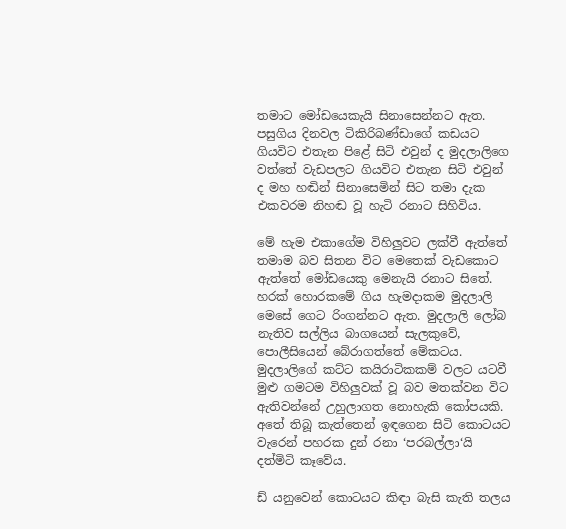තමාට මෝඩයෙකැයි සිනාසෙන්නට ඇත. පසුගිය දිනවල ටිකිරිබණ්ඩාගේ කඩයට ගියවිට එතැන පිළේ සිටි එවුන් ද මුදලාලිගෙ වත්තේ වැඩපලට ගියවිට එතැන සිටි එවුන් ද මහ හඬින් සිනාසෙමින් සිට තමා දැක එකවරම නිහඬ වූ හැටි රනාට සිහිවිය.

මේ හැම එකාගේම විහිලුවට ලක්වී ඇත්තේ තමාම බව සිතන විට මෙතෙක් වැඩකොට ඇත්තේ මෝඩයෙකු මෙනැයි රනාට සිතේ. හරක් හොරකමේ ගිය හැමදාකම මුදලාලි මෙසේ ගෙට රිංගන්නට ඇත. මුදලාලි ලෝබ නැතිව සල්ලිය බාගයෙන් සැලකුවේ, පොලීසියෙන් බේරාගත්තේ මේකටය. මුදලාලිගේ කට්ට කයිරාටිකකම් වලට යටවී මුළු ගමටම විහිලුවක් වූ බව මතක්වන විට ඇතිවන්නේ උහුලාගත නොහැකි කෝපයකි. අතේ තිබූ කැත්තෙන් ඉඳගෙන සිටි කොටයට වැරෙන් පහරක දුන් රනා ‘පරබල්ලා‘යි දත්මිටි කෑවේය.

ඩ් යනුවෙන් කොටයට කිඳා බැසි කැති තලය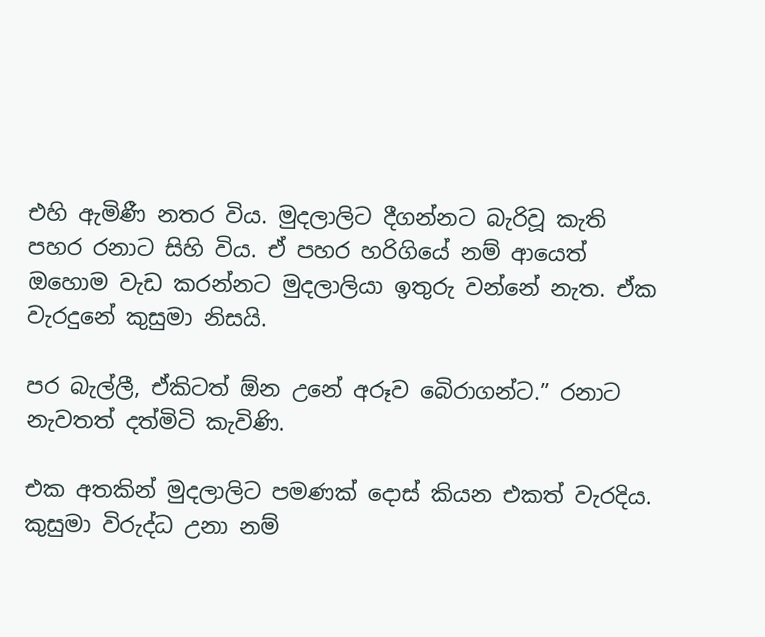එහි ඇමිණී නතර විය. මුදලාලිට දීගන්නට බැරිවූ කැති පහර රනාට සිහි විය. ඒ පහර හරිගියේ නම් ආයෙත් ඔහොම වැඩ කරන්නට මුදලාලියා ඉතුරු වන්නේ නැත. ඒක වැරදුනේ කුසුමා නිසයි.

පර බැල්ලී, ඒකිටත් ඕන උනේ අරූව බෙිරාගන්ට.” රනාට නැවතත් දත්මිටි කැවිණි.

එක අතකින් මුදලාලිට පමණක් දොස් කියන එකත් වැරදිය. කුසුමා විරුද්ධ උනා නම්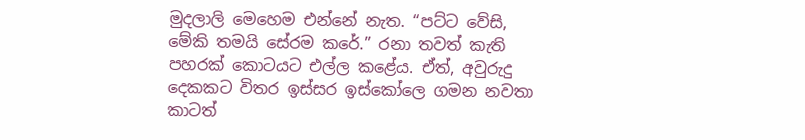මුදලාලි මෙහෙම එන්නේ නැත. “පට්ට වේසි, මේකි තමයි සේරම කරේ.” රනා තවත් කැති පහරක් කොටයට එල්ල කළේය. ඒත්, අවුරුදු දෙකකට විතර ඉස්සර ඉස්කෝලෙ ගමන නවතා කාටත්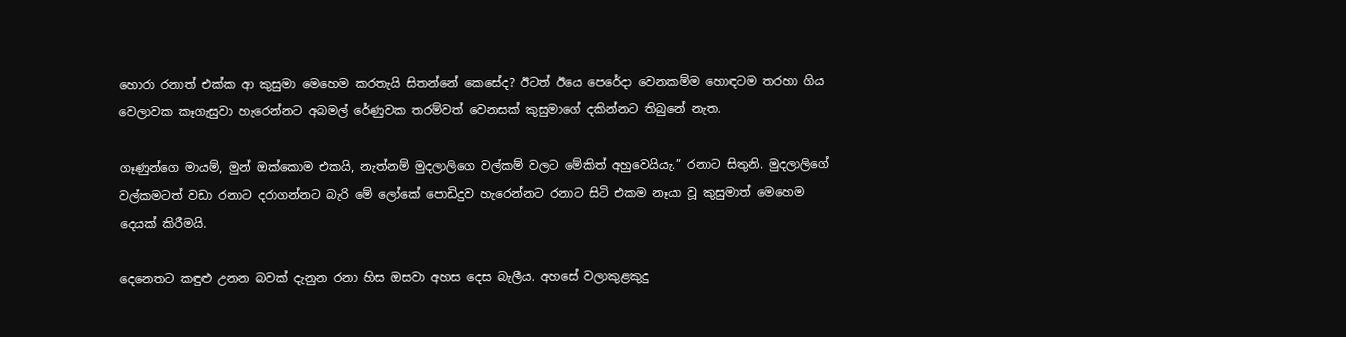හොරා රනාත් එක්ක ආ කුසුමා මෙහෙම කරතැයි සිතන්නේ කෙසේද? ඊටත් ඊයෙ පෙරේදා වෙනකම්ම හොඳටම තරහා ගිය වෙලාවක කෑගැසුවා හැරෙන්නට අබමල් රේණුවක තරම්වත් වෙනසක් කුසුමාගේ දකින්නට තිබුනේ නැත.

ගෑණුන්ගෙ මායම්, මුන් ඔක්කොම එකයි, නැත්නම් මුදලාලිගෙ වල්කම් වලට මේකිත් අහුවෙයියැ.” රනාට සිතුනි. මුදලාලිගේ වල්කමටත් වඩා රනාට දරාගන්නට බැරි මේ ලෝකේ පොඩිදුව හැරෙන්නට රනාට සිටි එකම නෑයා වූ කුසුමාත් මෙහෙම දෙයක් කිරීමයි.

දෙනෙතට කඳුළු උනන බවක් දැනුන රනා හිස ඔසවා අහස දෙස බැලීය. අහසේ වලාකුළකුදු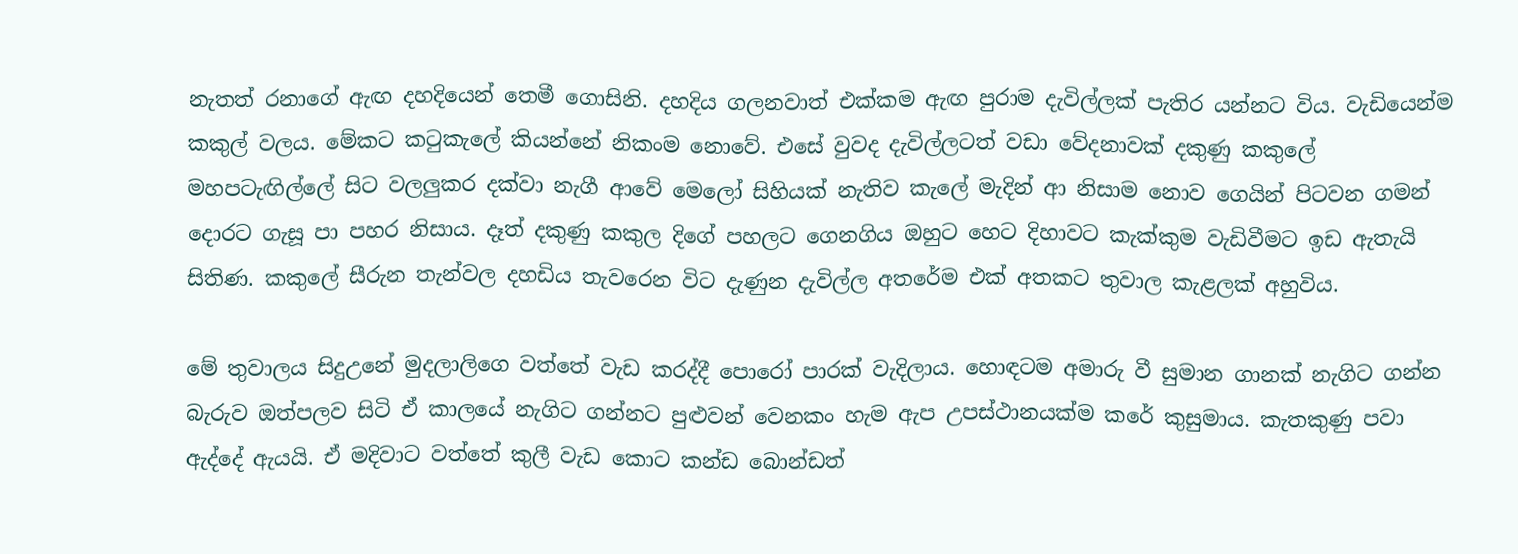නැතත් රනාගේ ඇඟ දහදියෙන් තෙමී ගොසිනි. දහදිය ගලනවාත් එක්කම ඇඟ පුරාම දැවිල්ලක් පැතිර යන්නට විය. වැඩියෙන්ම කකුල් වලය. මේකට කටුකැලේ කියන්නේ නිකංම නොවේ. එසේ වුවද දැවිල්ලටත් වඩා වේදනාවක් දකුණු කකුලේ මහපටැඟිල්ලේ සිට වලලුකර දක්වා නැගී ආවේ මෙලෝ සිහියක් නැතිව කැලේ මැදින් ආ නිසාම නොව ගෙයින් පිටවන ගමන් දොරට ගැසූ පා පහර නිසාය. දෑත් දකුණු කකුල දිගේ පහලට ගෙනගිය ඔහුට හෙට දිහාවට කැක්කුම වැඩිවීමට ඉඩ ඇතැයි සිතිණ. කකුලේ සීරුන තැන්වල දහඩිය තැවරෙන විට දැණුන දැවිල්ල අතරේම එක් අතකට තුවාල කැළලක් අහුවිය.

මේ තුවාලය සිදුඋනේ මුදලාලිගෙ වත්තේ වැඩ කරද්දී පොරෝ පාරක් වැදිලාය. හොඳටම අමාරු වී සුමාන ගානක් නැගිට ගන්න බැරුව ඔත්පලව සිටි ඒ කාලයේ නැගිට ගන්නට පුළුවන් වෙනකං හැම ඇප උපස්ථානයක්ම කරේ කුසුමාය. කැතකුණු පවා ඇද්දේ ඇයයි. ඒ මදිවාට වත්තේ කුලී වැඩ කොට කන්ඩ බොන්ඩත්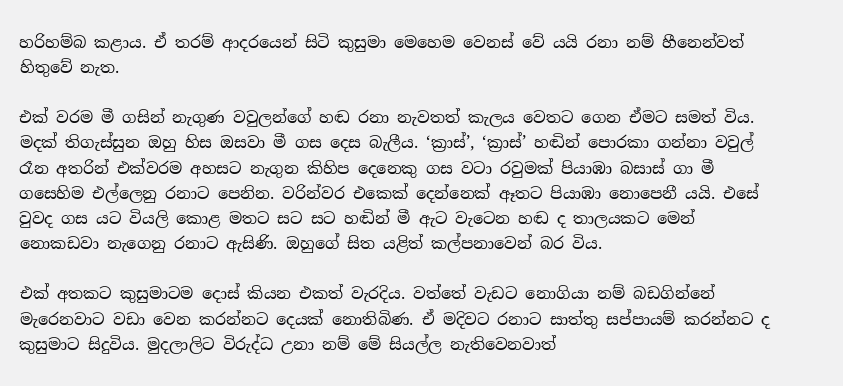හරිහම්බ කළාය. ඒ තරම් ආදරයෙන් සිටි කුසුමා මෙහෙම වෙනස් වේ යයි රනා නම් හීනෙන්වත් හිතුවේ නැත.

එක් වරම මී ගසින් නැගුණ වවුලන්ගේ හඬ රනා නැවතත් කැලය වෙතට ගෙන ඒමට සමත් විය. මදක් තිගැස්සුන ඔහු හිස ඔසවා මී ගස දෙස බැලීය. ‘ක්‍රාස්’, ‘ක්‍රාස්’ හඬින් පොරකා ගන්නා වවුල් රෑන අතරින් එක්වරම අහසට නැගුන කිහිප දෙනෙකු ගස වටා රවුමක් පියාඹා බසාස් ගා මී ගසෙහිම එල්ලෙනු රනාට පෙනින. වරින්වර එකෙක් දෙන්නෙක් ඈතට පියාඹා නොපෙනී යයි. එසේ වුවද ගස යට වියලි කොළ මතට සට සට හඬින් මී ඇට වැටෙන හඬ ද තාලයකට මෙන් නොකඩවා නැගෙනු රනාට ඇසිණි. ඔහුගේ සිත යළිත් කල්පනාවෙන් බර විය.

එක් අතකට කුසුමාටම දොස් කියන එකත් වැරදිය. වත්තේ වැඩට නොගියා නම් බඩගින්නේ මැරෙනවාට වඩා වෙන කරන්නට දෙයක් නොතිබිණ. ඒ මදිවට රනාට සාත්තු සප්පායම් කරන්නට ද කුසුමාට සිදුවිය. මුදලාලිට විරුද්ධ උනා නම් මේ සියල්ල නැතිවෙනවාත්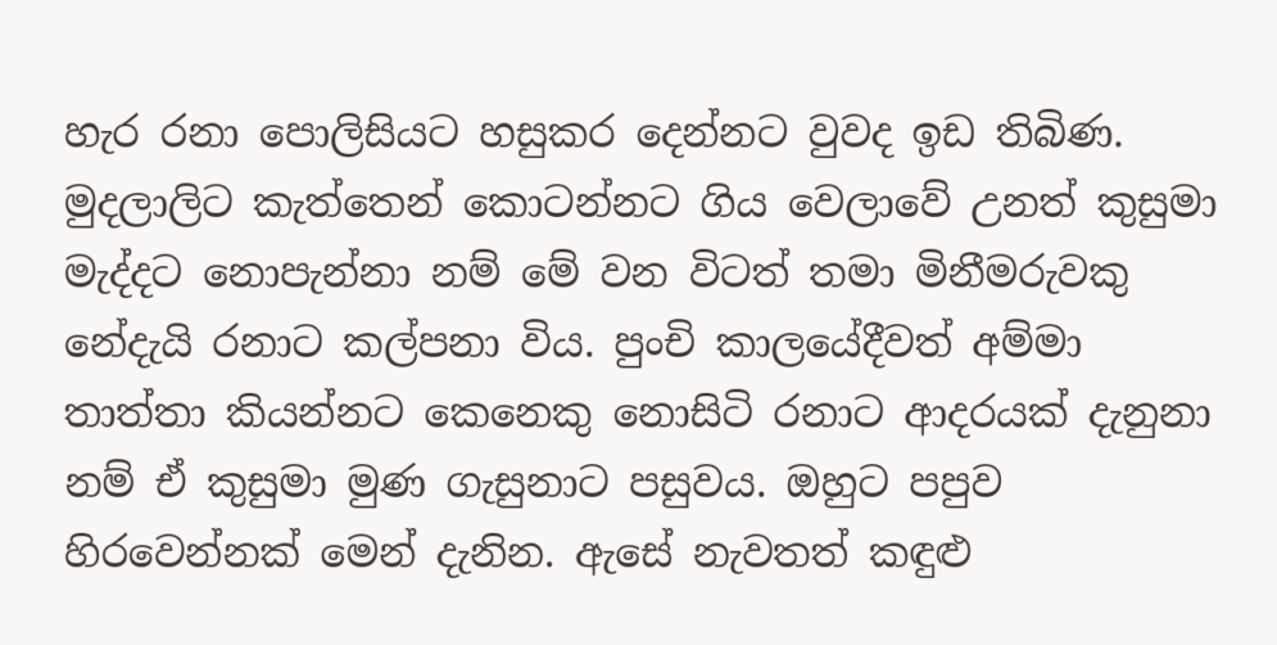හැර රනා පොලිසියට හසුකර දෙන්නට වුවද ඉඩ තිබිණ. මුදලාලිට කැත්තෙන් කොටන්නට ගිය වෙලාවේ උනත් කුසුමා මැද්දට නොපැන්නා නම් මේ වන විටත් තමා මිනීමරුවකු නේදැයි රනාට කල්පනා විය. පුංචි කාලයේදීවත් අම්මා තාත්තා කියන්නට කෙනෙකු නොසිටි රනාට ආදරයක් දැනුනා නම් ඒ කුසුමා මුණ ගැසුනාට පසුවය. ඔහුට පපුව හිරවෙන්නක් මෙන් දැනින. ඇසේ නැවතත් කඳුළු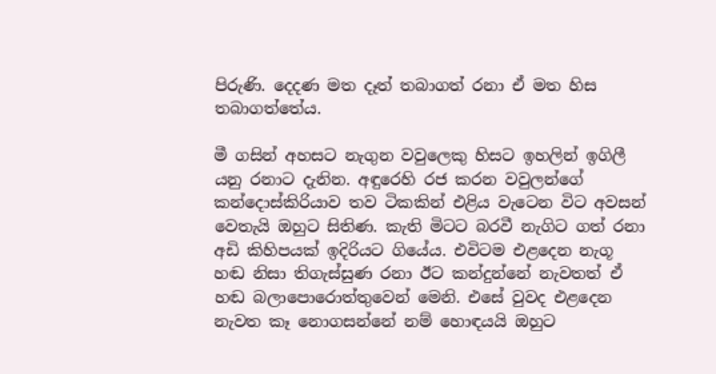පිරුණි. දෙදණ මත දෑත් තබාගත් රනා ඒ මත හිස තබාගත්තේය.

මී ගසින් අහසට නැගුන වවුලෙකු හිසට ඉහලින් ඉගිලී යනු රනාට දැනින. අඳුරෙහි රජ කරන වවුලන්ගේ කන්දොස්කිරියාව තව ටිකකින් එළිය වැටෙන විට අවසන් වෙතැයි ඔහුට සිතිණ. කැති මිටට බරවී නැගිට ගත් රනා අඩි කිහිපයක් ඉදිරියට ගියේය. එවිටම එළදෙන නැගූ හඬ නිසා තිගැස්සුණ රනා ඊට කන්දුන්නේ නැවතත් ඒ හඬ බලාපොරොත්තුවෙන් මෙනි. එසේ වුවද එළදෙන නැවත කෑ නොගසන්නේ නම් හොඳයයි ඔහුට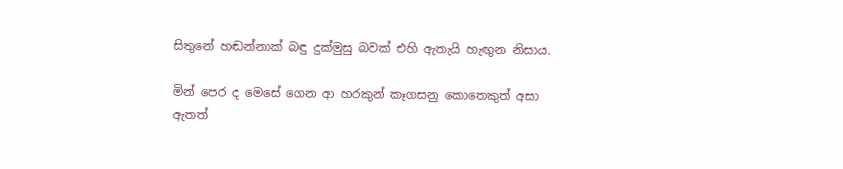සිතුනේ හඬන්නාක් බඳු දුක්මුසු බවක් එහි ඇතැයි හැඟුන නිසාය.

මින් පෙර ද මෙසේ ගෙන ආ හරකුන් කෑගසනු කොතෙකුත් අසා ඇතත්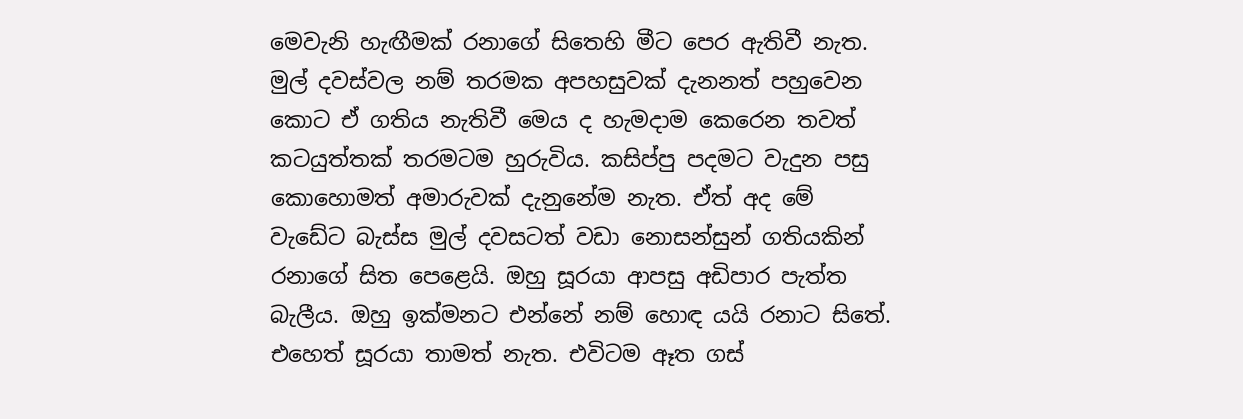මෙවැනි හැඟීමක් රනාගේ සිතෙහි මීට පෙර ඇතිවී නැත. මුල් දවස්වල නම් තරමක අපහසුවක් දැනනත් පහුවෙන කොට ඒ ගතිය නැතිවී මෙය ද හැමදාම කෙරෙන තවත් කටයුත්තක් තරමටම හුරුවිය. කසිප්පු පදමට වැදුන පසු කොහොමත් අමාරුවක් දැනුනේම නැත. ඒත් අද මේ වැඩේට බැස්ස මුල් දවසටත් වඩා නොසන්සුන් ගතියකින් රනාගේ සිත පෙළෙයි. ඔහු සූරයා ආපසු අඩිපාර පැත්ත බැලීය. ඔහු ඉක්මනට එන්නේ නම් හොඳ යයි රනාට සිතේ. එහෙත් සූරයා තාමත් නැත. එවිටම ඈත ගස්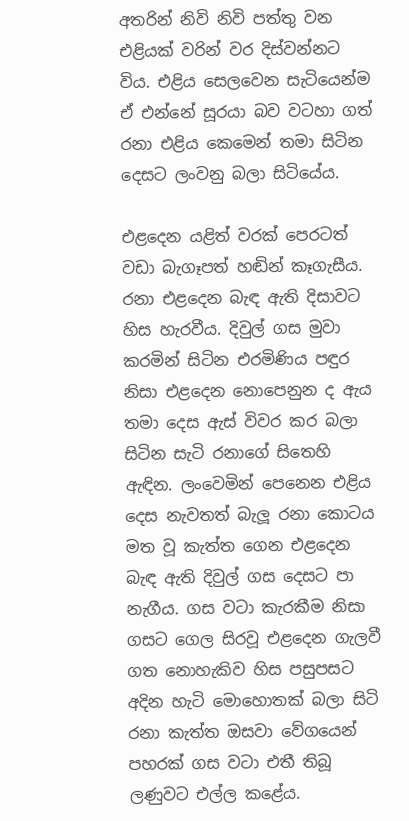අතරින් නිවි නිවි පත්තු වන එළියක් වරින් වර දිස්වන්නට විය. එළිය සෙලවෙන සැටියෙන්ම ඒ එන්නේ සූරයා බව වටහා ගත් රනා එළිය කෙමෙන් තමා සිටින දෙසට ලංවනු බලා සිටියේය.

එළදෙන යළිත් වරක් පෙරටත් වඩා බැගෑපත් හඬින් කෑගැසීය. රනා එළදෙන බැඳ ඇති දිසාවට හිස හැරවීය. දිවුල් ගස මුවා කරමින් සිටින එරමිණිය පඳුර නිසා එළදෙන නොපෙනුන ද ඇය තමා දෙස ඇස් විවර කර බලා සිටින සැටි රනාගේ සිතෙහි ඇඳින. ලංවෙමින් පෙනෙන එළිය දෙස නැවතත් බැලූ රනා කොටය මත වූ කැත්ත ගෙන එළදෙන බැඳ ඇති දිවුල් ගස දෙසට පා නැගීය. ගස වටා කැරකීම නිසා ගසට ගෙල සිරවූ එළදෙන ගැලවී ගත නොහැකිව හිස පසුපසට අදින හැටි මොහොතක් බලා සිටි රනා කැත්ත ඔසවා වේගයෙන් පහරක් ගස වටා එතී තිබූ ලණුවට එල්ල කළේය.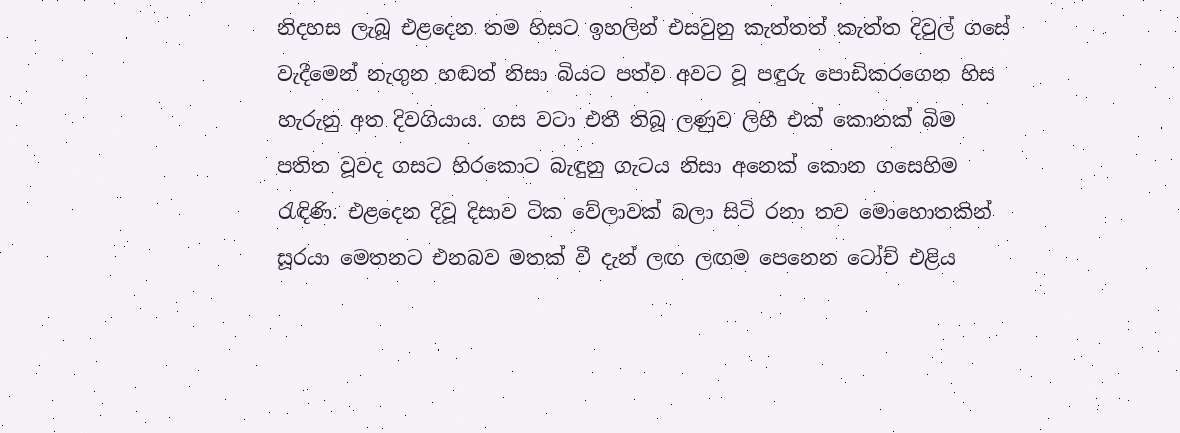නිදහස ලැබූ එළදෙන තම හිසට ඉහලින් එසවුනු කැත්තත් කැත්ත දිවුල් ගසේ වැදීමෙන් නැගුන හඬත් නිසා බියට පත්ව අවට වූ පඳුරු පොඩිකරගෙන හිස හැරුනු අත දිවගියාය. ගස වටා එතී තිබූ ලණුව ලිහී එක් කොනක් බිම පතිත වූවද ගසට හිරකොට බැඳුනු ගැටය නිසා අනෙක් කොන ගසෙහිම රැඳිණි. එළදෙන දිවූ දිසාව ටික වේලාවක් බලා සිටි රනා තව මොහොතකින් සූරයා මෙතනට එනබව මතක් වී දැන් ලඟ ලඟම පෙනෙන ටෝච් එළිය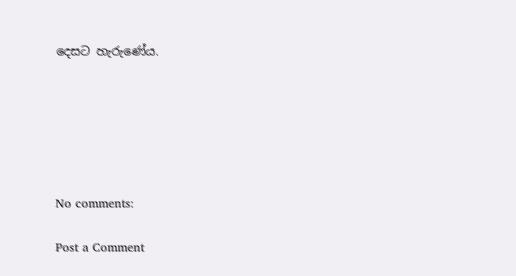දෙසට හැරුණේය.






No comments:

Post a Comment